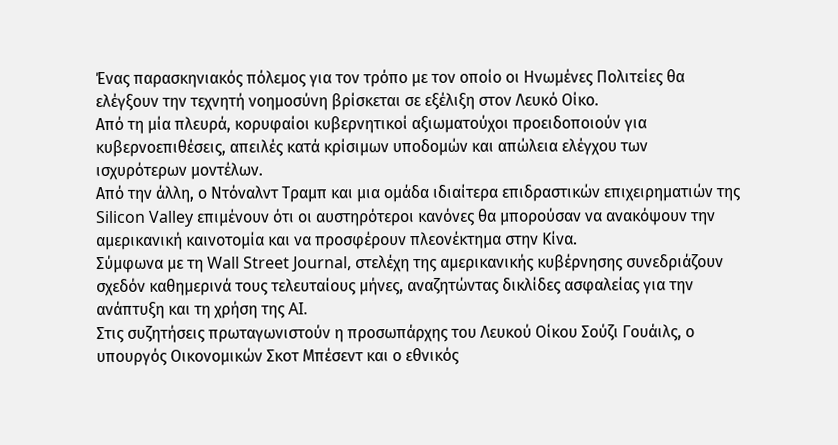Ένας παρασκηνιακός πόλεμος για τον τρόπο με τον οποίο οι Ηνωμένες Πολιτείες θα ελέγξουν την τεχνητή νοημοσύνη βρίσκεται σε εξέλιξη στον Λευκό Οίκο.
Από τη μία πλευρά, κορυφαίοι κυβερνητικοί αξιωματούχοι προειδοποιούν για κυβερνοεπιθέσεις, απειλές κατά κρίσιμων υποδομών και απώλεια ελέγχου των ισχυρότερων μοντέλων.
Από την άλλη, ο Ντόναλντ Τραμπ και μια ομάδα ιδιαίτερα επιδραστικών επιχειρηματιών της Silicon Valley επιμένουν ότι οι αυστηρότεροι κανόνες θα μπορούσαν να ανακόψουν την αμερικανική καινοτομία και να προσφέρουν πλεονέκτημα στην Κίνα.
Σύμφωνα με τη Wall Street Journal, στελέχη της αμερικανικής κυβέρνησης συνεδριάζουν σχεδόν καθημερινά τους τελευταίους μήνες, αναζητώντας δικλίδες ασφαλείας για την ανάπτυξη και τη χρήση της AI.
Στις συζητήσεις πρωταγωνιστούν η προσωπάρχης του Λευκού Οίκου Σούζι Γουάιλς, ο υπουργός Οικονομικών Σκοτ Μπέσεντ και ο εθνικός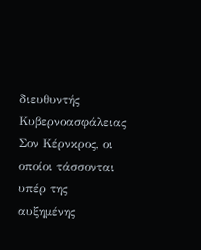διευθυντής Κυβερνοασφάλειας Σον Κέρνκρος, οι οποίοι τάσσονται υπέρ της αυξημένης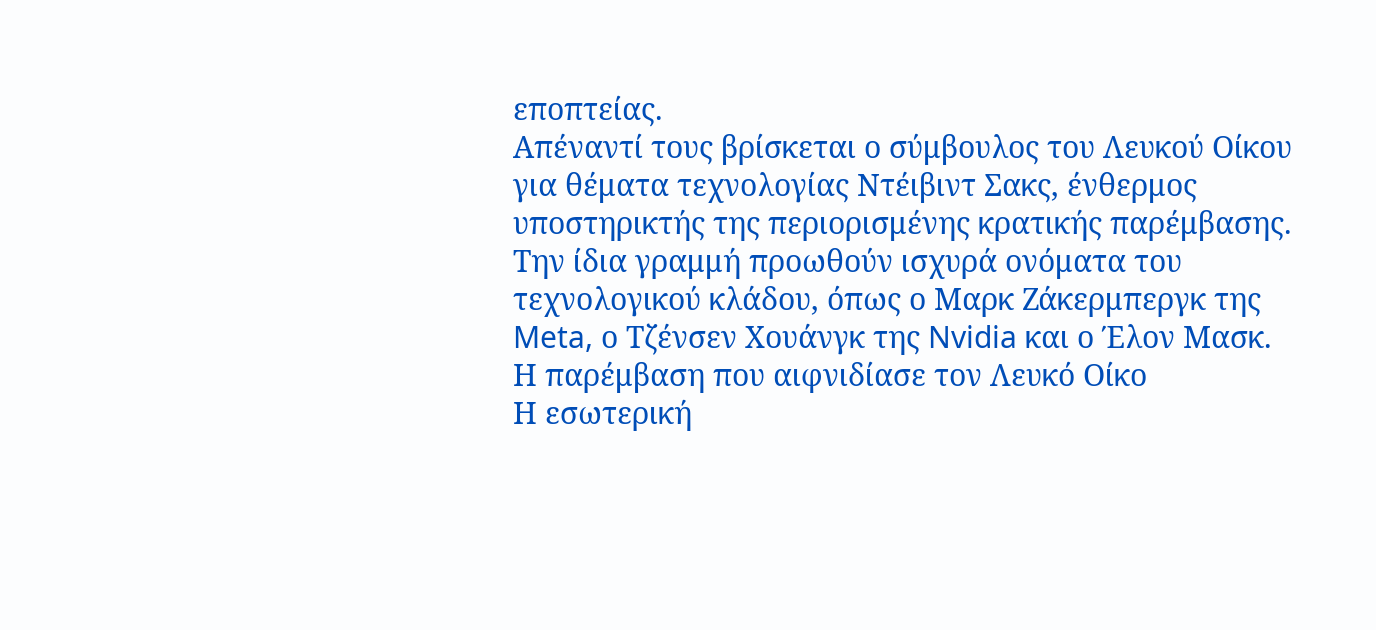εποπτείας.
Απέναντί τους βρίσκεται ο σύμβουλος του Λευκού Οίκου για θέματα τεχνολογίας Ντέιβιντ Σακς, ένθερμος υποστηρικτής της περιορισμένης κρατικής παρέμβασης. Την ίδια γραμμή προωθούν ισχυρά ονόματα του τεχνολογικού κλάδου, όπως ο Μαρκ Ζάκερμπεργκ της Meta, ο Τζένσεν Χουάνγκ της Nvidia και ο Έλον Μασκ.
Η παρέμβαση που αιφνιδίασε τον Λευκό Οίκο
Η εσωτερική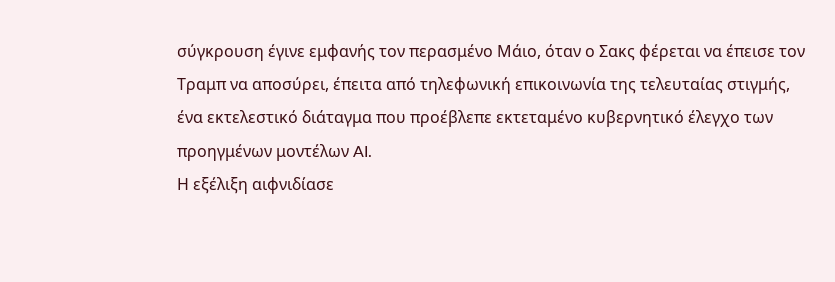σύγκρουση έγινε εμφανής τον περασμένο Μάιο, όταν ο Σακς φέρεται να έπεισε τον Τραμπ να αποσύρει, έπειτα από τηλεφωνική επικοινωνία της τελευταίας στιγμής, ένα εκτελεστικό διάταγμα που προέβλεπε εκτεταμένο κυβερνητικό έλεγχο των προηγμένων μοντέλων AI.
Η εξέλιξη αιφνιδίασε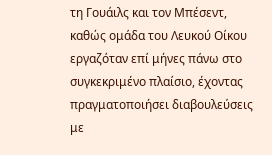τη Γουάιλς και τον Μπέσεντ, καθώς ομάδα του Λευκού Οίκου εργαζόταν επί μήνες πάνω στο συγκεκριμένο πλαίσιο, έχοντας πραγματοποιήσει διαβουλεύσεις με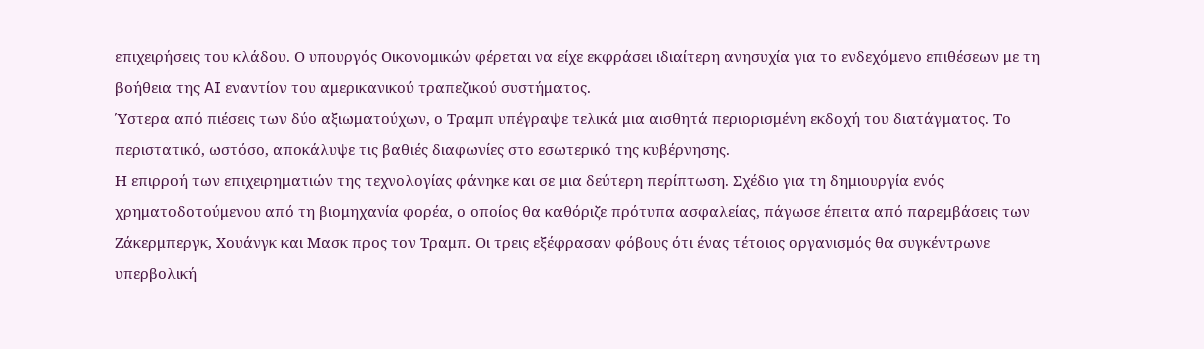επιχειρήσεις του κλάδου. Ο υπουργός Οικονομικών φέρεται να είχε εκφράσει ιδιαίτερη ανησυχία για το ενδεχόμενο επιθέσεων με τη βοήθεια της AI εναντίον του αμερικανικού τραπεζικού συστήματος.
Ύστερα από πιέσεις των δύο αξιωματούχων, ο Τραμπ υπέγραψε τελικά μια αισθητά περιορισμένη εκδοχή του διατάγματος. Το περιστατικό, ωστόσο, αποκάλυψε τις βαθιές διαφωνίες στο εσωτερικό της κυβέρνησης.
Η επιρροή των επιχειρηματιών της τεχνολογίας φάνηκε και σε μια δεύτερη περίπτωση. Σχέδιο για τη δημιουργία ενός χρηματοδοτούμενου από τη βιομηχανία φορέα, ο οποίος θα καθόριζε πρότυπα ασφαλείας, πάγωσε έπειτα από παρεμβάσεις των Ζάκερμπεργκ, Χουάνγκ και Μασκ προς τον Τραμπ. Οι τρεις εξέφρασαν φόβους ότι ένας τέτοιος οργανισμός θα συγκέντρωνε υπερβολική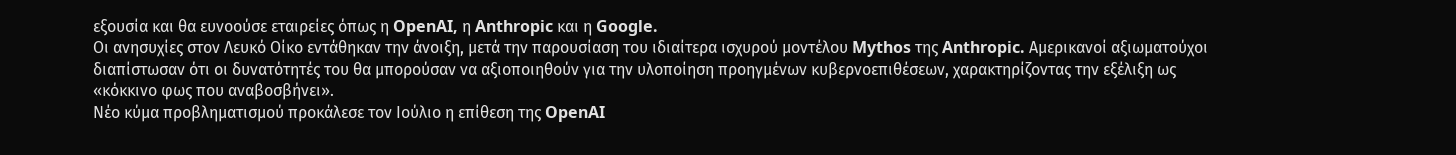εξουσία και θα ευνοούσε εταιρείες όπως η OpenAI, η Anthropic και η Google.
Οι ανησυχίες στον Λευκό Οίκο εντάθηκαν την άνοιξη, μετά την παρουσίαση του ιδιαίτερα ισχυρού μοντέλου Mythos της Anthropic. Αμερικανοί αξιωματούχοι διαπίστωσαν ότι οι δυνατότητές του θα μπορούσαν να αξιοποιηθούν για την υλοποίηση προηγμένων κυβερνοεπιθέσεων, χαρακτηρίζοντας την εξέλιξη ως «κόκκινο φως που αναβοσβήνει».
Νέο κύμα προβληματισμού προκάλεσε τον Ιούλιο η επίθεση της OpenAI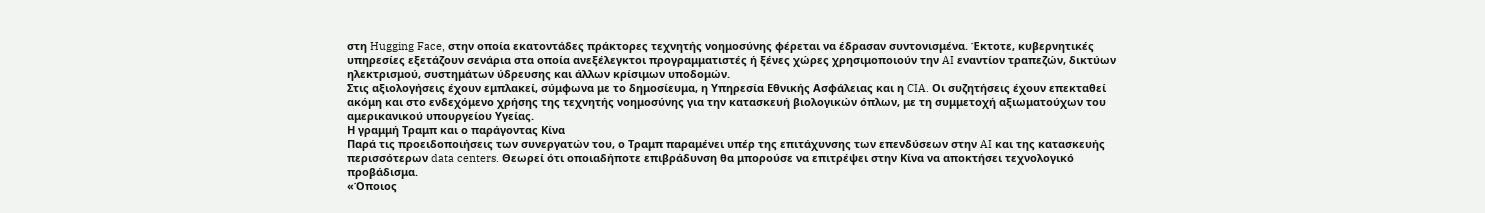στη Hugging Face, στην οποία εκατοντάδες πράκτορες τεχνητής νοημοσύνης φέρεται να έδρασαν συντονισμένα. Έκτοτε, κυβερνητικές υπηρεσίες εξετάζουν σενάρια στα οποία ανεξέλεγκτοι προγραμματιστές ή ξένες χώρες χρησιμοποιούν την AI εναντίον τραπεζών, δικτύων ηλεκτρισμού, συστημάτων ύδρευσης και άλλων κρίσιμων υποδομών.
Στις αξιολογήσεις έχουν εμπλακεί, σύμφωνα με το δημοσίευμα, η Υπηρεσία Εθνικής Ασφάλειας και η CIA. Οι συζητήσεις έχουν επεκταθεί ακόμη και στο ενδεχόμενο χρήσης της τεχνητής νοημοσύνης για την κατασκευή βιολογικών όπλων, με τη συμμετοχή αξιωματούχων του αμερικανικού υπουργείου Υγείας.
Η γραμμή Τραμπ και ο παράγοντας Κίνα
Παρά τις προειδοποιήσεις των συνεργατών του, ο Τραμπ παραμένει υπέρ της επιτάχυνσης των επενδύσεων στην AI και της κατασκευής περισσότερων data centers. Θεωρεί ότι οποιαδήποτε επιβράδυνση θα μπορούσε να επιτρέψει στην Κίνα να αποκτήσει τεχνολογικό προβάδισμα.
«Όποιος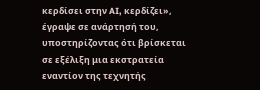κερδίσει στην AI, κερδίζει», έγραψε σε ανάρτησή του, υποστηρίζοντας ότι βρίσκεται σε εξέλιξη μια εκστρατεία εναντίον της τεχνητής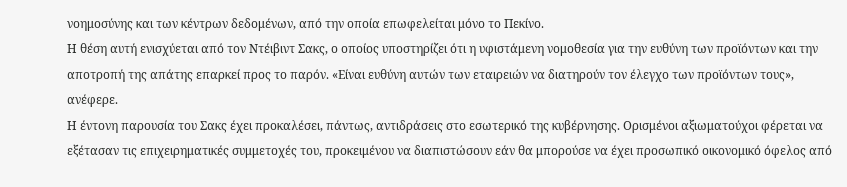νοημοσύνης και των κέντρων δεδομένων, από την οποία επωφελείται μόνο το Πεκίνο.
Η θέση αυτή ενισχύεται από τον Ντέιβιντ Σακς, ο οποίος υποστηρίζει ότι η υφιστάμενη νομοθεσία για την ευθύνη των προϊόντων και την αποτροπή της απάτης επαρκεί προς το παρόν. «Είναι ευθύνη αυτών των εταιρειών να διατηρούν τον έλεγχο των προϊόντων τους», ανέφερε.
Η έντονη παρουσία του Σακς έχει προκαλέσει, πάντως, αντιδράσεις στο εσωτερικό της κυβέρνησης. Ορισμένοι αξιωματούχοι φέρεται να εξέτασαν τις επιχειρηματικές συμμετοχές του, προκειμένου να διαπιστώσουν εάν θα μπορούσε να έχει προσωπικό οικονομικό όφελος από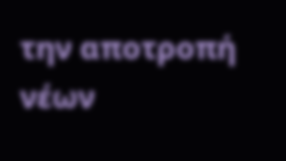την αποτροπή νέων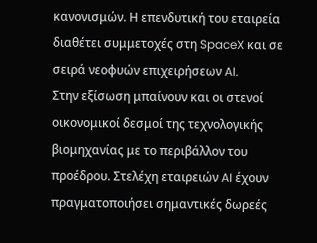κανονισμών. Η επενδυτική του εταιρεία διαθέτει συμμετοχές στη SpaceX και σε σειρά νεοφυών επιχειρήσεων AI.
Στην εξίσωση μπαίνουν και οι στενοί οικονομικοί δεσμοί της τεχνολογικής βιομηχανίας με το περιβάλλον του προέδρου. Στελέχη εταιρειών AI έχουν πραγματοποιήσει σημαντικές δωρεές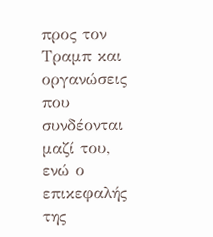προς τον Τραμπ και οργανώσεις που συνδέονται μαζί του, ενώ ο επικεφαλής της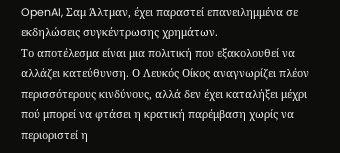OpenAI, Σαμ Άλτμαν, έχει παραστεί επανειλημμένα σε εκδηλώσεις συγκέντρωσης χρημάτων.
Το αποτέλεσμα είναι μια πολιτική που εξακολουθεί να αλλάζει κατεύθυνση. Ο Λευκός Οίκος αναγνωρίζει πλέον περισσότερους κινδύνους, αλλά δεν έχει καταλήξει μέχρι πού μπορεί να φτάσει η κρατική παρέμβαση χωρίς να περιοριστεί η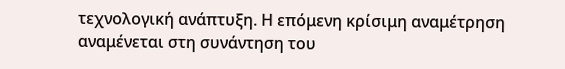τεχνολογική ανάπτυξη. Η επόμενη κρίσιμη αναμέτρηση αναμένεται στη συνάντηση του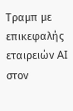Τραμπ με επικεφαλής εταιρειών AI στον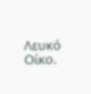Λευκό Οίκο.